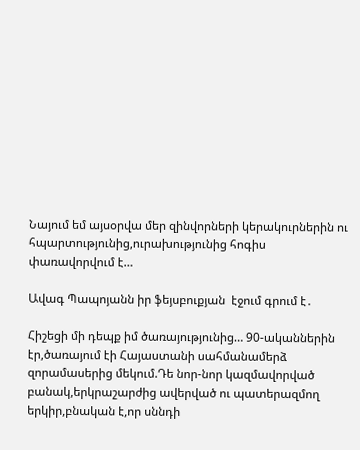Նայում եմ այսօրվա մեր զինվորների կերակուրներին ու հպարտությունից,ուրախությունից հոգիս փառավորվում է…

Ավագ Պապոյանն իր ֆեյսբուքյան  էջում գրում է․

Հիշեցի մի դեպք իմ ծառայությունից… 90-ականներին էր,ծառայում էի Հայաստանի սահմանամերձ զորամասերից մեկում.Դե նոր-նոր կազմավորված բանակ,երկրաշարժից ավերված ու պատերազմող երկիր,բնական է,որ սննդի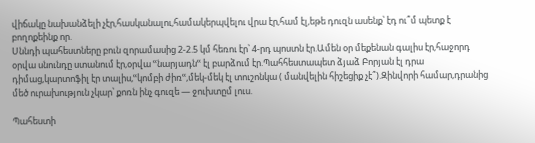վիճակը նախանձելի չէր,հասկանալու,համակերպվելու վրա էր,համ էլ,եթե դուզն ասենք՝ էդ ու՞մ պետք է բողոքեինք որ.
Սննդի պահեստները բուն զորամասից 2-2.5 կմ հեռու էր՝ 4-րդ պոստն էր.Ամեն օր մեքենան գալիս էր,հաջորդ օրվա սնունդը ստանում էր,օրվա ՙՙնարյադնՙՙ էլ բարձում էր.Պահհեստապետ ձյաձ Բորյան էլ դրա դիմաց,կարտոֆիլ էր տալիս,ՙՙկոմբի ժիռՙՙ,մեկ-մեկ էլ տուշոնկա ( մանվելին հիշեցիք չէ՞).Զինվորի համար,դրանից մեծ ուրախություն չկար՝ քոռն ինչ գուզե — ջուխտըմ լուս.

Պահեստի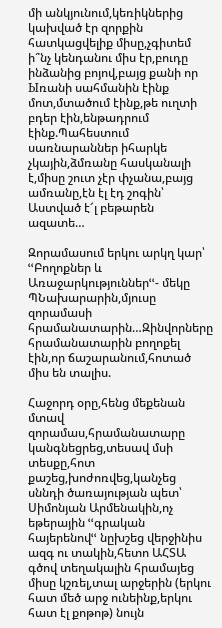մի անկյունում,կեռիկներից կախված էր զորքին հատկացվելիք միսը,չգիտեմ ի՞նչ կենդանու միս էր,բուդը ինձանից բոյով,բայց քանի որ Ыռանի սահմանին էինք մոտ,մտածում էինք,թե ուղտի բդեր էին,ենթադրում էինք.Պահեստում սառնարաններ իհարկե չկային,ձմռանը հասկանալի է,միսը շուտ չէր փչանա,բայց ամռանը,էն էլ էդ շոգին՝ Աստված է՜լ բեթարեն ազատե…

Զորամասում երկու արկղ կար՝ ՙՙԲողոքներ և Առաջարկություններՙՙ- մեկը ՊՆախարարին,մյուսը զորամասի հրամանատարին…Զինվորները հրամանատարին բողոքել էին,որ ճաշարանում,հոտած միս են տալիս.

Հաջորդ օրը,հենց մեքենան մտավ զորամաս,հրամանատարը կանգնեցրեց,տեսավ մսի տեսքը,հոտ քաշեց,խոժոռվեց,կանչեց սննդի ծառայության պետ՝ Սիմոնյան Արմենակին,ոչ եթերային ՙՙգրական հայերենովՙՙ նըխշեց վերջինիս ազգ ու տակին,հետո ԱՀՏԱ գծով տեղակալին հրամայեց միսը կշռել,տալ արջերին (երկու հատ մեծ արջ ունեինք,երկու հատ էլ քոթոթ) նույն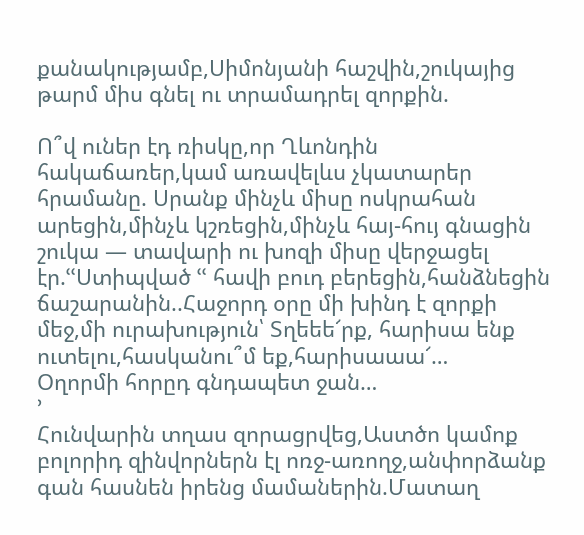քանակությամբ,Սիմոնյանի հաշվին,շուկայից թարմ միս գնել ու տրամադրել զորքին.

Ո՞վ ուներ էդ ռիսկը,որ Ղևոնդին հակաճառեր,կամ առավելևս չկատարեր հրամանը. Սրանք մինչև միսը ոսկրահան արեցին,մինչև կշռեցին,մինչև հայ-հույ գնացին շուկա — տավարի ու խոզի միսը վերջացել էր.ՙՙՍտիպված ՙՙ հավի բուդ բերեցին,հանձնեցին ճաշարանին..Հաջորդ օրը մի խինդ է զորքի մեջ,մի ուրախություն՝ Տղեեե՜րք, հարիսա ենք ուտելու,հասկանու՞մ եք,հարիսաաա՜…
Օղորմի հորըդ գնդապետ ջան…
՚
Հունվարին տղաս զորացրվեց,Աստծո կամոք բոլորիդ զինվորներն էլ ոռջ-առողջ,անփորձանք գան հասնեն իրենց մամաներին.Մատաղ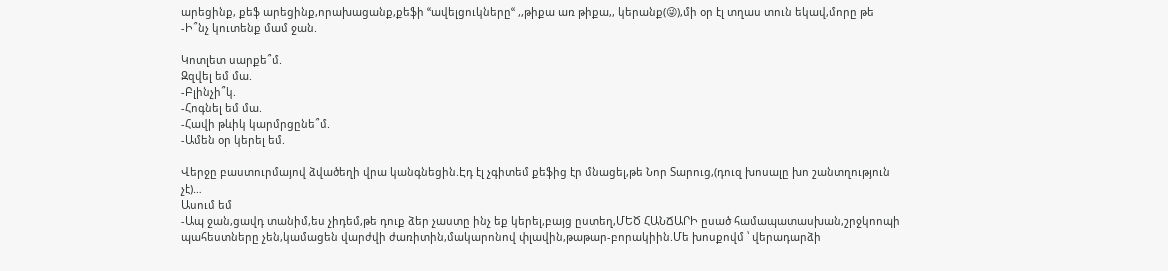արեցինք, քեֆ արեցինք,որախացանք,քեֆի ՙՙավելցուկներըՙՙ ,,թիքա առ թիքա,, կերանք(😜),մի օր էլ տղաս տուն եկավ,մորը թե
-Ի՞նչ կուտենք մամ ջան.

Կոտլետ սարքե՞մ.
Զզվել եմ մա.
-Բլինչի՞կ.
-Հոգնել եմ մա.
-Հավի թևիկ կարմրցընե՞մ.
-Ամեն օր կերել եմ.

Վերջը բաստուրմայով ձվածեղի վրա կանգնեցին.Էդ էլ չգիտեմ քեֆից էր մնացել,թե Նոր Տարուց,(դուզ խոսալը խո շանտղություն չէ)…
Ասում եմ
-Ապ ջան,ցավդ տանիմ,ես չիդեմ,թե դուք ձեր չաստը ինչ եք կերել,բայց ըստեղ,ՄԵԾ ՀԱՆՃԱՐԻ ըսած համապատասխան,շրջկոոպի պահեստները չեն,կամացեն վարժվի ժառիտին,մակարոնով փլավին,թաթար-բորակիին.Մե խոսքովմ ՝ վերադարձի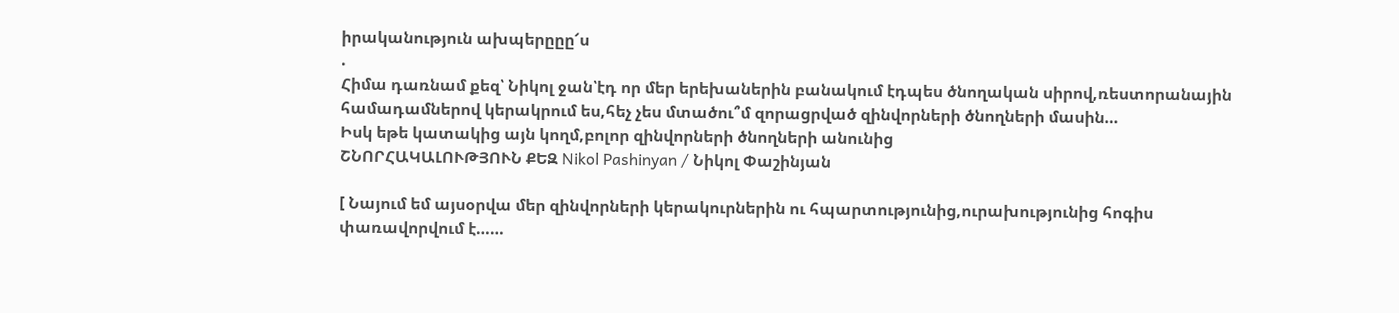իրականություն ախպերըըը՜ս
.
Հիմա դառնամ քեզ՝ Նիկոլ ջան՝էդ որ մեր երեխաներին բանակում էդպես ծնողական սիրով,ռեստորանային համադամներով կերակրում ես,հեչ չես մտածու՞մ զորացրված զինվորների ծնողների մասին…
Իսկ եթե կատակից այն կողմ,բոլոր զինվորների ծնողների անունից
ՇՆՈՐՀԱԿԱԼՈՒԹՅՈՒՆ ՔԵԶ Nikol Pashinyan / Նիկոլ Փաշինյան

[ Նայում եմ այսօրվա մեր զինվորների կերակուրներին ու հպարտությունից,ուրախությունից հոգիս փառավորվում է……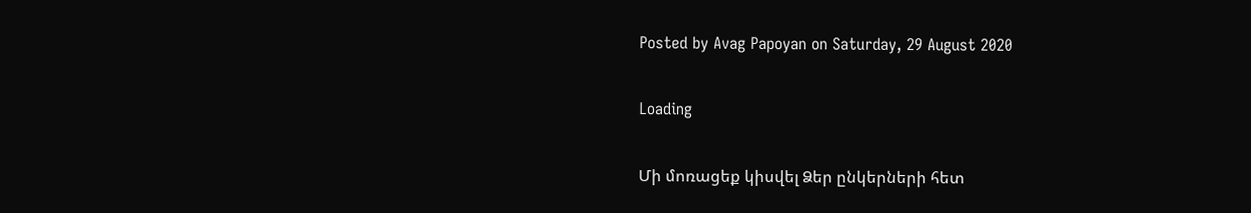Posted by Avag Papoyan on Saturday, 29 August 2020

Loading

Մի մոռացեք կիսվել Ձեր ընկերների հետ